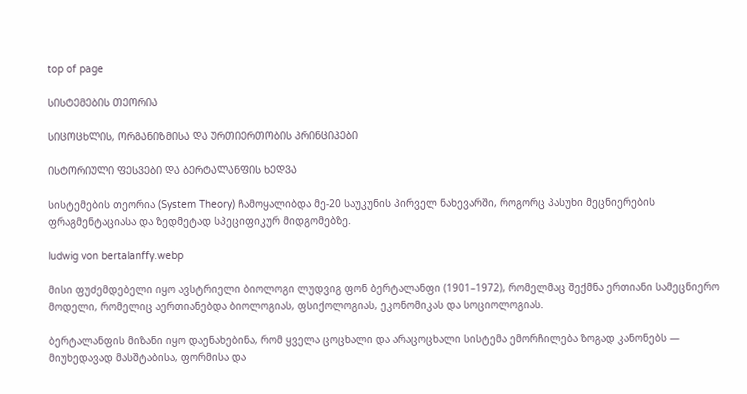top of page

ᲡᲘᲡᲢᲔᲛᲔᲑᲘᲡ ᲗᲔᲝᲠᲘᲐ

ᲡᲘᲪᲝᲪᲮᲚᲘᲡ, ᲝᲠᲒᲐᲜᲘᲖᲛᲘᲡᲐ ᲓᲐ ᲣᲠᲗᲘᲔᲠᲗᲝᲑᲘᲡ ᲞᲠᲘᲜᲪᲘᲞᲔᲑᲘ

ᲘᲡᲢᲝᲠᲘᲣᲚᲘ ᲤᲔᲡᲕᲔᲑᲘ ᲓᲐ ᲑᲔᲠᲢᲐᲚᲐᲜᲤᲘᲡ ᲮᲔᲓᲕᲐ

სისტემების თეორია (System Theory) ჩამოყალიბდა მე-20 საუკუნის პირველ ნახევარში, როგორც პასუხი მეცნიერების ფრაგმენტაციასა და ზედმეტად სპეციფიკურ მიდგომებზე.

ludwig von bertalanffy.webp

მისი ფუძემდებელი იყო ავსტრიელი ბიოლოგი ლუდვიგ ფონ ბერტალანფი (1901–1972), რომელმაც შექმნა ერთიანი სამეცნიერო მოდელი, რომელიც აერთიანებდა ბიოლოგიას, ფსიქოლოგიას, ეკონომიკას და სოციოლოგიას.

ბერტალანფის მიზანი იყო დაენახებინა, რომ ყველა ცოცხალი და არაცოცხალი სისტემა ემორჩილება ზოგად კანონებს — მიუხედავად მასშტაბისა, ფორმისა და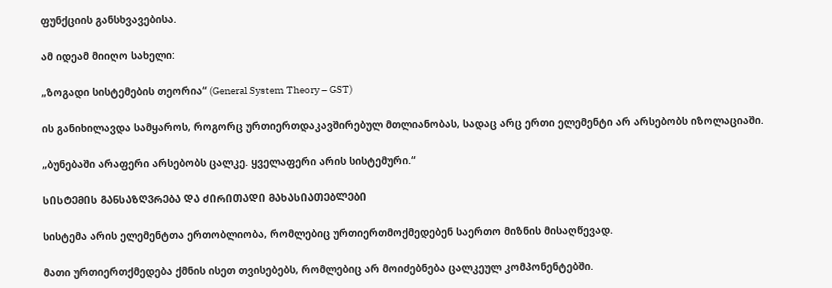ფუნქციის განსხვავებისა.

ამ იდეამ მიიღო სახელი:

„ზოგადი სისტემების თეორია“ (General System Theory – GST)

ის განიხილავდა სამყაროს, როგორც ურთიერთდაკავშირებულ მთლიანობას, სადაც არც ერთი ელემენტი არ არსებობს იზოლაციაში.

„ბუნებაში არაფერი არსებობს ცალკე. ყველაფერი არის სისტემური.“

ᲡᲘᲡᲢᲔᲛᲘᲡ ᲒᲐᲜᲡᲐᲖᲦᲕᲠᲔᲑᲐ ᲓᲐ ᲫᲘᲠᲘᲗᲐᲓᲘ ᲛᲐᲮᲐᲡᲘᲐᲗᲔᲑᲚᲔᲑᲘ

სისტემა არის ელემენტთა ერთობლიობა, რომლებიც ურთიერთმოქმედებენ საერთო მიზნის მისაღწევად.

მათი ურთიერთქმედება ქმნის ისეთ თვისებებს, რომლებიც არ მოიძებნება ცალკეულ კომპონენტებში.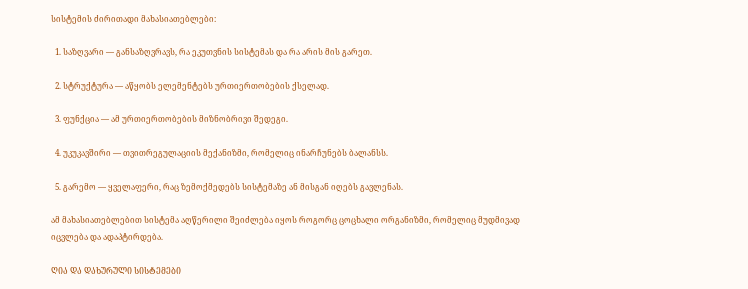სისტემის ძირითადი მახასიათებლები:

  1. საზღვარი — განსაზღვრავს, რა ეკუთვნის სისტემას და რა არის მის გარეთ.

  2. სტრუქტურა — აწყობს ელემენტებს ურთიერთობების ქსელად.

  3. ფუნქცია — ამ ურთიერთობების მიზნობრივი შედეგი.

  4. უკუკავშირი — თვითრეგულაციის მექანიზმი, რომელიც ინარჩუნებს ბალანსს.

  5. გარემო — ყველაფერი, რაც ზემოქმედებს სისტემაზე ან მისგან იღებს გავლენას.

ამ მახასიათებლებით სისტემა აღწერილი შეიძლება იყოს როგორც ცოცხალი ორგანიზმი, რომელიც მუდმივად იცვლება და ადაპტირდება.

ᲦᲘᲐ ᲓᲐ ᲓᲐᲮᲣᲠᲣᲚᲘ ᲡᲘᲡᲢᲔᲛᲔᲑᲘ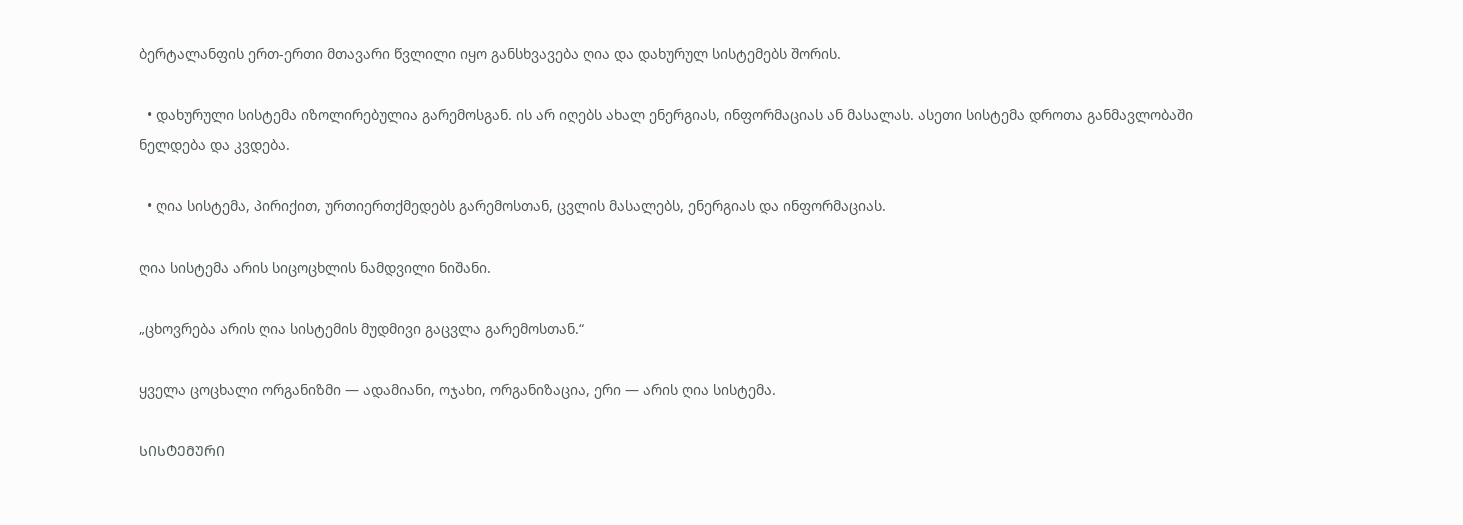ბერტალანფის ერთ-ერთი მთავარი წვლილი იყო განსხვავება ღია და დახურულ სისტემებს შორის.

  • დახურული სისტემა იზოლირებულია გარემოსგან. ის არ იღებს ახალ ენერგიას, ინფორმაციას ან მასალას. ასეთი სისტემა დროთა განმავლობაში ნელდება და კვდება.

  • ღია სისტემა, პირიქით, ურთიერთქმედებს გარემოსთან, ცვლის მასალებს, ენერგიას და ინფორმაციას.

ღია სისტემა არის სიცოცხლის ნამდვილი ნიშანი.

„ცხოვრება არის ღია სისტემის მუდმივი გაცვლა გარემოსთან.“

ყველა ცოცხალი ორგანიზმი — ადამიანი, ოჯახი, ორგანიზაცია, ერი — არის ღია სისტემა.

ᲡᲘᲡᲢᲔᲛᲣᲠᲘ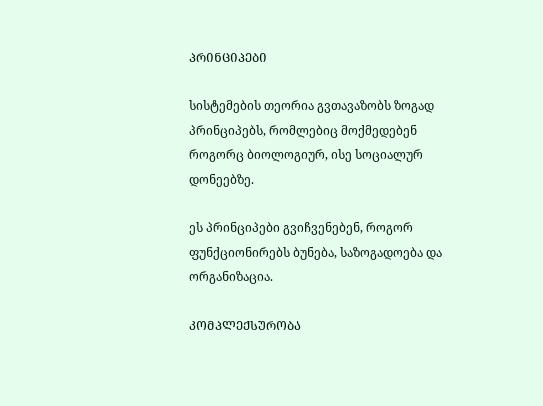ᲞᲠᲘᲜᲪᲘᲞᲔᲑᲘ

სისტემების თეორია გვთავაზობს ზოგად პრინციპებს, რომლებიც მოქმედებენ როგორც ბიოლოგიურ, ისე სოციალურ დონეებზე.

ეს პრინციპები გვიჩვენებენ, როგორ ფუნქციონირებს ბუნება, საზოგადოება და ორგანიზაცია.

ᲙᲝᲛᲞᲚᲔᲥᲡᲣᲠᲝᲑᲐ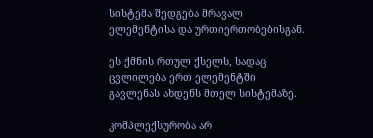სისტემა შედგება მრავალ ელემენტისა და ურთიერთობებისგან.

ეს ქმნის რთულ ქსელს, სადაც ცვლილება ერთ ელემენტში გავლენას ახდენს მთელ სისტემაზე.

კომპლექსურობა არ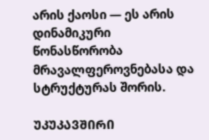არის ქაოსი — ეს არის დინამიკური წონასწორობა მრავალფეროვნებასა და სტრუქტურას შორის.

ᲣᲙᲣᲙᲐᲕᲨᲘᲠᲘ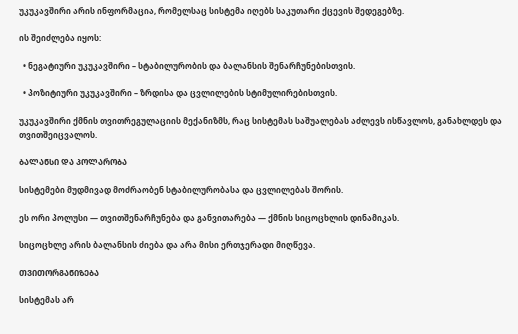უკუკავშირი არის ინფორმაცია, რომელსაც სისტემა იღებს საკუთარი ქცევის შედეგებზე.

ის შეიძლება იყოს:

  • ნეგატიური უკუკავშირი – სტაბილურობის და ბალანსის შენარჩუნებისთვის.

  • პოზიტიური უკუკავშირი – ზრდისა და ცვლილების სტიმულირებისთვის.

უკუკავშირი ქმნის თვითრეგულაციის მექანიზმს, რაც სისტემას საშუალებას აძლევს ისწავლოს, განახლდეს და თვითშეიცვალოს.

ᲑᲐᲚᲐᲜᲡᲘ ᲓᲐ ᲞᲝᲚᲐᲠᲝᲑᲐ

სისტემები მუდმივად მოძრაობენ სტაბილურობასა და ცვლილებას შორის.

ეს ორი პოლუსი — თვითშენარჩუნება და განვითარება — ქმნის სიცოცხლის დინამიკას.

სიცოცხლე არის ბალანსის ძიება და არა მისი ერთჯერადი მიღწევა.

ᲗᲕᲘᲗᲝᲠᲒᲐᲜᲘᲖᲔᲑᲐ

სისტემას არ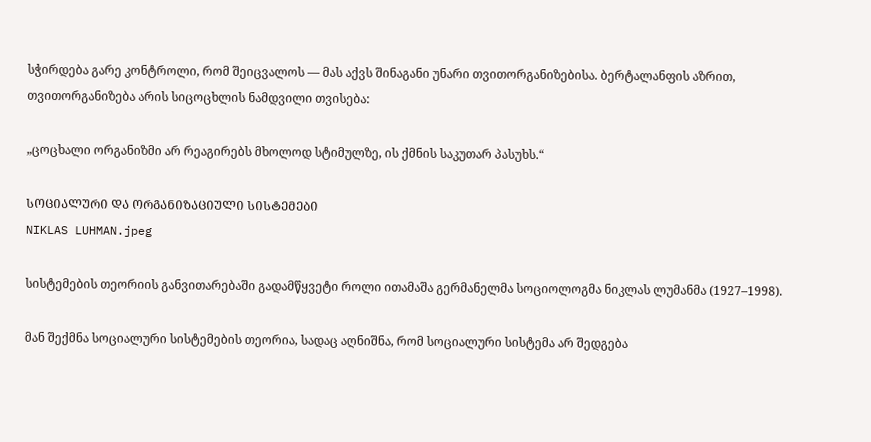სჭირდება გარე კონტროლი, რომ შეიცვალოს — მას აქვს შინაგანი უნარი თვითორგანიზებისა. ბერტალანფის აზრით, თვითორგანიზება არის სიცოცხლის ნამდვილი თვისება:

„ცოცხალი ორგანიზმი არ რეაგირებს მხოლოდ სტიმულზე, ის ქმნის საკუთარ პასუხს.“

ᲡᲝᲪᲘᲐᲚᲣᲠᲘ ᲓᲐ ᲝᲠᲒᲐᲜᲘᲖᲐᲪᲘᲣᲚᲘ ᲡᲘᲡᲢᲔᲛᲔᲑᲘ
NIKLAS LUHMAN.jpeg

სისტემების თეორიის განვითარებაში გადამწყვეტი როლი ითამაშა გერმანელმა სოციოლოგმა ნიკლას ლუმანმა (1927–1998).

მან შექმნა სოციალური სისტემების თეორია, სადაც აღნიშნა, რომ სოციალური სისტემა არ შედგება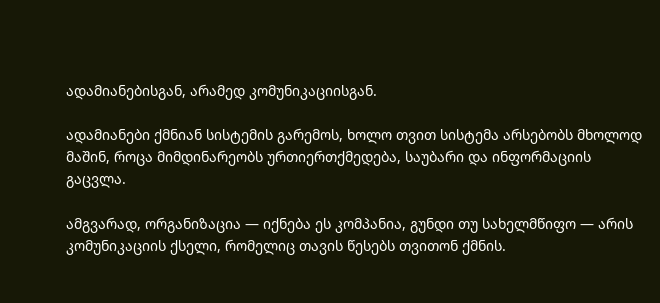ადამიანებისგან, არამედ კომუნიკაციისგან.

ადამიანები ქმნიან სისტემის გარემოს, ხოლო თვით სისტემა არსებობს მხოლოდ მაშინ, როცა მიმდინარეობს ურთიერთქმედება, საუბარი და ინფორმაციის გაცვლა.

ამგვარად, ორგანიზაცია — იქნება ეს კომპანია, გუნდი თუ სახელმწიფო — არის კომუნიკაციის ქსელი, რომელიც თავის წესებს თვითონ ქმნის.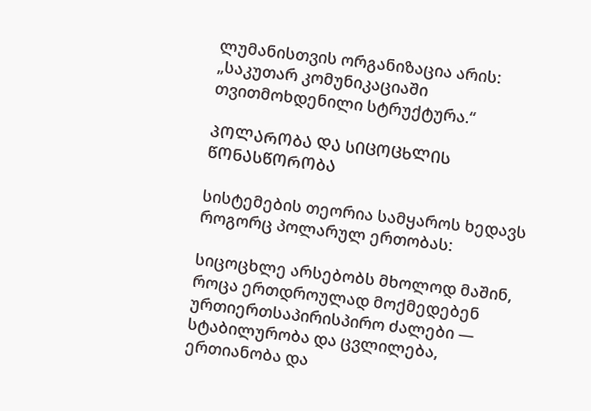ლუმანისთვის ორგანიზაცია არის: „საკუთარ კომუნიკაციაში თვითმოხდენილი სტრუქტურა.“

ᲞᲝᲚᲐᲠᲝᲑᲐ ᲓᲐ ᲡᲘᲪᲝᲪᲮᲚᲘᲡ ᲬᲝᲜᲐᲡᲬᲝᲠᲝᲑᲐ

სისტემების თეორია სამყაროს ხედავს როგორც პოლარულ ერთობას:

სიცოცხლე არსებობს მხოლოდ მაშინ, როცა ერთდროულად მოქმედებენ ურთიერთსაპირისპირო ძალები — სტაბილურობა და ცვლილება, ერთიანობა და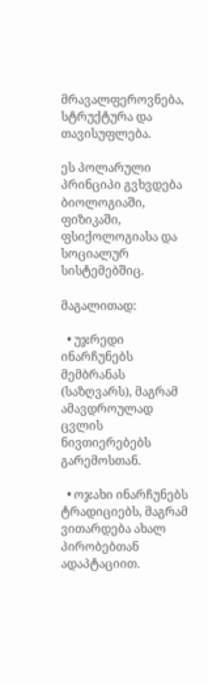მრავალფეროვნება, სტრუქტურა და თავისუფლება.

ეს პოლარული პრინციპი გვხვდება ბიოლოგიაში, ფიზიკაში, ფსიქოლოგიასა და სოციალურ სისტემებშიც.

მაგალითად:

  • უჯრედი ინარჩუნებს მემბრანას (საზღვარს), მაგრამ ამავდროულად ცვლის ნივთიერებებს გარემოსთან.

  • ოჯახი ინარჩუნებს ტრადიციებს, მაგრამ ვითარდება ახალ პირობებთან ადაპტაციით.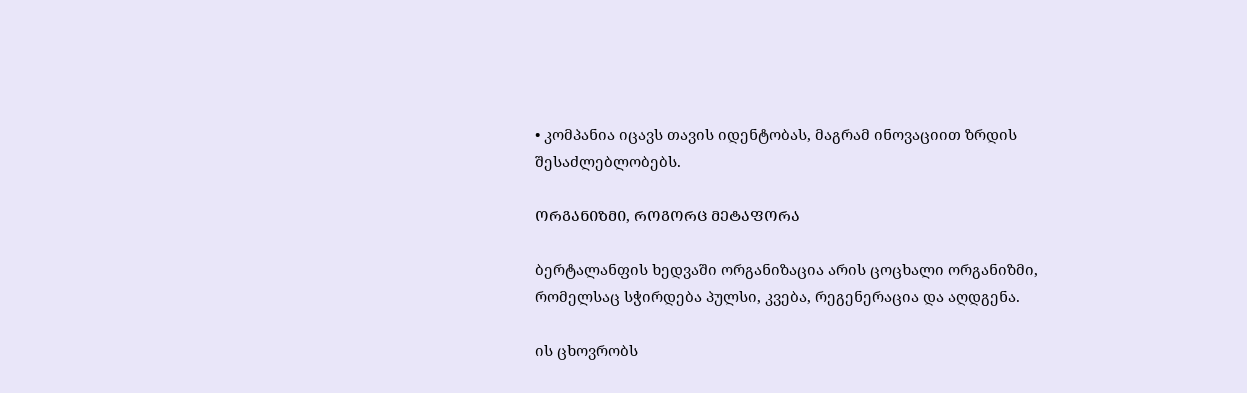• კომპანია იცავს თავის იდენტობას, მაგრამ ინოვაციით ზრდის შესაძლებლობებს.

ᲝᲠᲒᲐᲜᲘᲖᲛᲘ, ᲠᲝᲒᲝᲠᲪ ᲛᲔᲢᲐᲤᲝᲠᲐ

ბერტალანფის ხედვაში ორგანიზაცია არის ცოცხალი ორგანიზმი, რომელსაც სჭირდება პულსი, კვება, რეგენერაცია და აღდგენა.

ის ცხოვრობს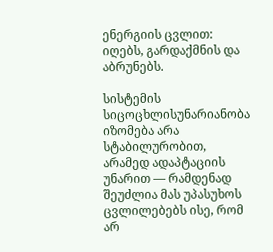ენერგიის ცვლით: იღებს, გარდაქმნის და აბრუნებს.

სისტემის სიცოცხლისუნარიანობა იზომება არა სტაბილურობით, არამედ ადაპტაციის უნარით — რამდენად შეუძლია მას უპასუხოს ცვლილებებს ისე, რომ არ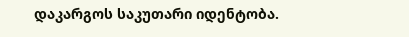დაკარგოს საკუთარი იდენტობა.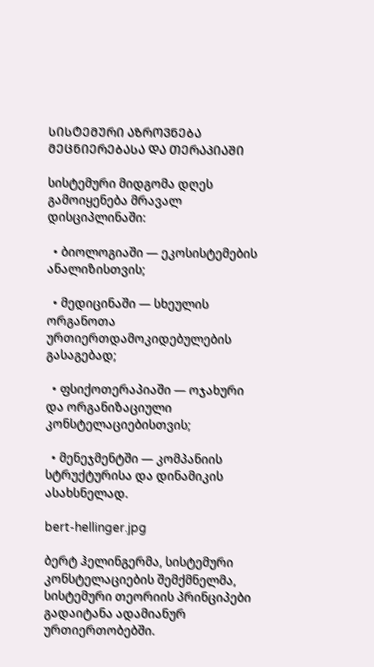ᲡᲘᲡᲢᲔᲛᲣᲠᲘ ᲐᲖᲠᲝᲕᲜᲔᲑᲐ ᲛᲔᲪᲜᲘᲔᲠᲔᲑᲐᲡᲐ ᲓᲐ ᲗᲔᲠᲐᲞᲘᲐᲨᲘ

სისტემური მიდგომა დღეს გამოიყენება მრავალ დისციპლინაში:

  • ბიოლოგიაში — ეკოსისტემების ანალიზისთვის;

  • მედიცინაში — სხეულის ორგანოთა ურთიერთდამოკიდებულების გასაგებად;

  • ფსიქოთერაპიაში — ოჯახური და ორგანიზაციული კონსტელაციებისთვის;

  • მენეჯმენტში — კომპანიის სტრუქტურისა და დინამიკის ასახსნელად.

bert-hellinger.jpg

ბერტ ჰელინგერმა, სისტემური კონსტელაციების შემქმნელმა, სისტემური თეორიის პრინციპები გადაიტანა ადამიანურ ურთიერთობებში.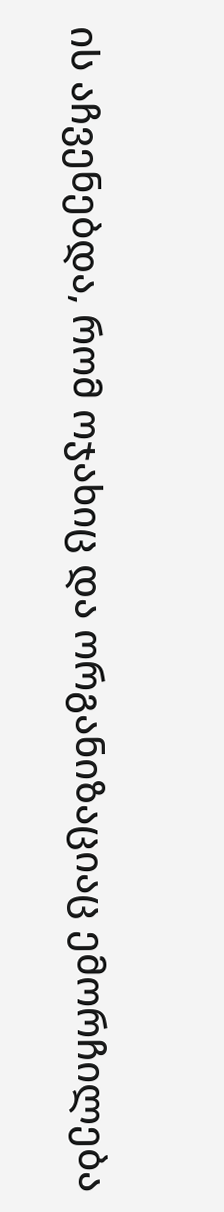ის აჩვენებდა, რომ ოჯახიც და ორგანიზაციაც ემორჩილება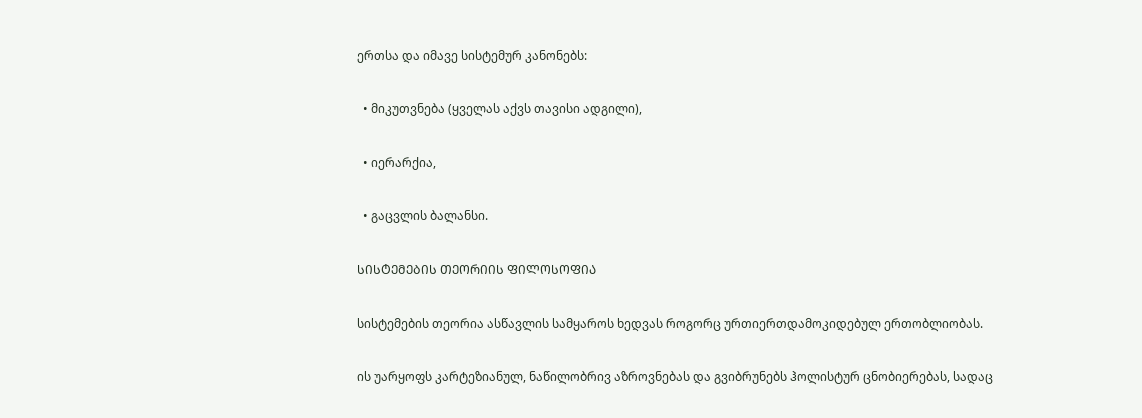ერთსა და იმავე სისტემურ კანონებს:

  • მიკუთვნება (ყველას აქვს თავისი ადგილი),

  • იერარქია,

  • გაცვლის ბალანსი.

ᲡᲘᲡᲢᲔᲛᲔᲑᲘᲡ ᲗᲔᲝᲠᲘᲘᲡ ᲤᲘᲚᲝᲡᲝᲤᲘᲐ

სისტემების თეორია ასწავლის სამყაროს ხედვას როგორც ურთიერთდამოკიდებულ ერთობლიობას.

ის უარყოფს კარტეზიანულ, ნაწილობრივ აზროვნებას და გვიბრუნებს ჰოლისტურ ცნობიერებას, სადაც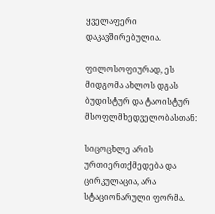ყველაფერი დაკავშირებულია.

ფილოსოფიურად, ეს მიდგომა ახლოს დგას ბუდისტურ და ტაოისტურ მსოფლმხედველობასთან:

სიცოცხლე არის ურთიერთქმედება და ცირკულაცია, არა სტაციონარული ფორმა.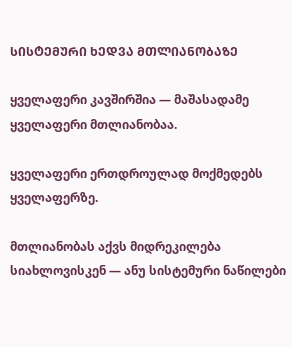ᲡᲘᲡᲢᲔᲛᲣᲠᲘ ᲮᲔᲓᲕᲐ ᲛᲗᲚᲘᲐᲜᲝᲑᲐᲖᲔ

ყველაფერი კავშირშია — მაშასადამე ყველაფერი მთლიანობაა.

ყველაფერი ერთდროულად მოქმედებს ყველაფერზე.

მთლიანობას აქვს მიდრეკილება სიახლოვისკენ — ანუ სისტემური ნაწილები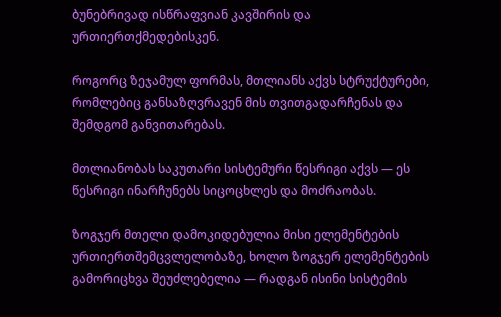ბუნებრივად ისწრაფვიან კავშირის და ურთიერთქმედებისკენ.

როგორც ზეჯამულ ფორმას, მთლიანს აქვს სტრუქტურები, რომლებიც განსაზღვრავენ მის თვითგადარჩენას და შემდგომ განვითარებას.

მთლიანობას საკუთარი სისტემური წესრიგი აქვს — ეს წესრიგი ინარჩუნებს სიცოცხლეს და მოძრაობას.

ზოგჯერ მთელი დამოკიდებულია მისი ელემენტების ურთიერთშემცვლელობაზე, ხოლო ზოგჯერ ელემენტების გამორიცხვა შეუძლებელია — რადგან ისინი სისტემის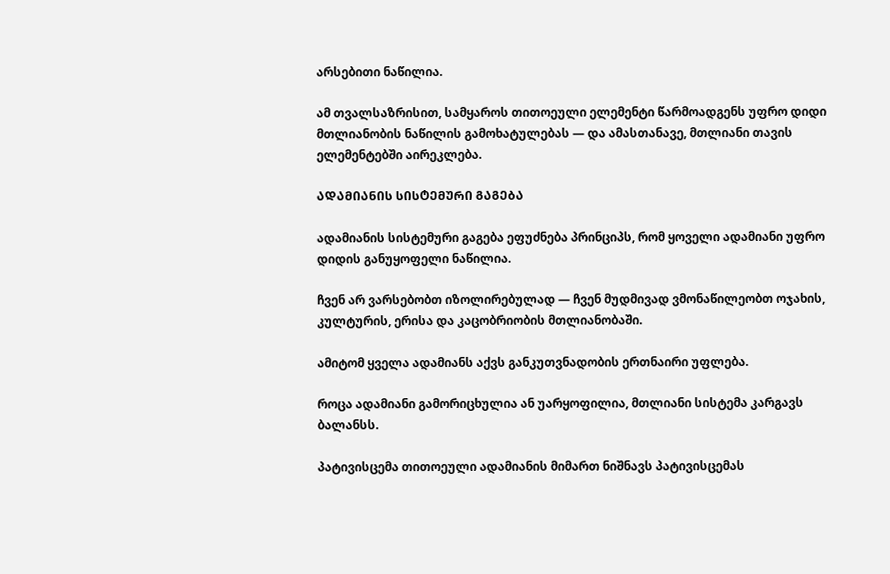არსებითი ნაწილია.

ამ თვალსაზრისით, სამყაროს თითოეული ელემენტი წარმოადგენს უფრო დიდი მთლიანობის ნაწილის გამოხატულებას — და ამასთანავე, მთლიანი თავის ელემენტებში აირეკლება.

ᲐᲓᲐᲛᲘᲐᲜᲘᲡ ᲡᲘᲡᲢᲔᲛᲣᲠᲘ ᲒᲐᲒᲔᲑᲐ

ადამიანის სისტემური გაგება ეფუძნება პრინციპს, რომ ყოველი ადამიანი უფრო დიდის განუყოფელი ნაწილია.

ჩვენ არ ვარსებობთ იზოლირებულად — ჩვენ მუდმივად ვმონაწილეობთ ოჯახის, კულტურის, ერისა და კაცობრიობის მთლიანობაში.

ამიტომ ყველა ადამიანს აქვს განკუთვნადობის ერთნაირი უფლება.

როცა ადამიანი გამორიცხულია ან უარყოფილია, მთლიანი სისტემა კარგავს ბალანსს.

პატივისცემა თითოეული ადამიანის მიმართ ნიშნავს პატივისცემას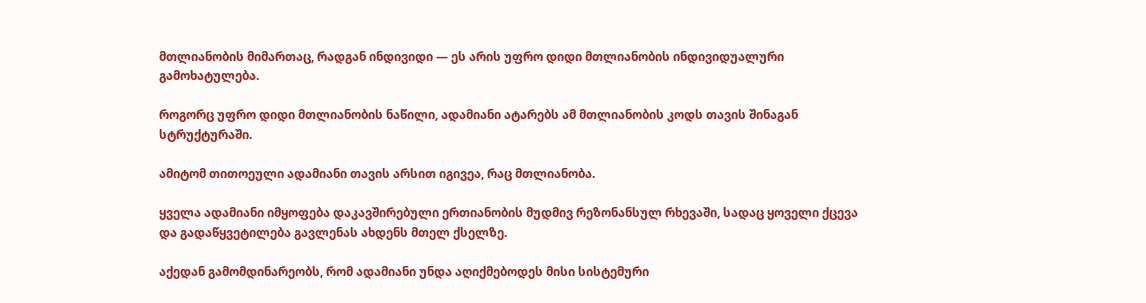მთლიანობის მიმართაც, რადგან ინდივიდი — ეს არის უფრო დიდი მთლიანობის ინდივიდუალური გამოხატულება.

როგორც უფრო დიდი მთლიანობის ნაწილი, ადამიანი ატარებს ამ მთლიანობის კოდს თავის შინაგან სტრუქტურაში.

ამიტომ თითოეული ადამიანი თავის არსით იგივეა, რაც მთლიანობა.

ყველა ადამიანი იმყოფება დაკავშირებული ერთიანობის მუდმივ რეზონანსულ რხევაში, სადაც ყოველი ქცევა და გადაწყვეტილება გავლენას ახდენს მთელ ქსელზე.

აქედან გამომდინარეობს, რომ ადამიანი უნდა აღიქმებოდეს მისი სისტემური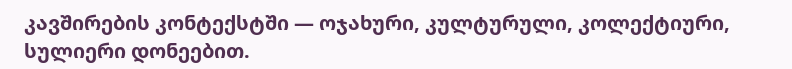კავშირების კონტექსტში — ოჯახური, კულტურული, კოლექტიური, სულიერი დონეებით.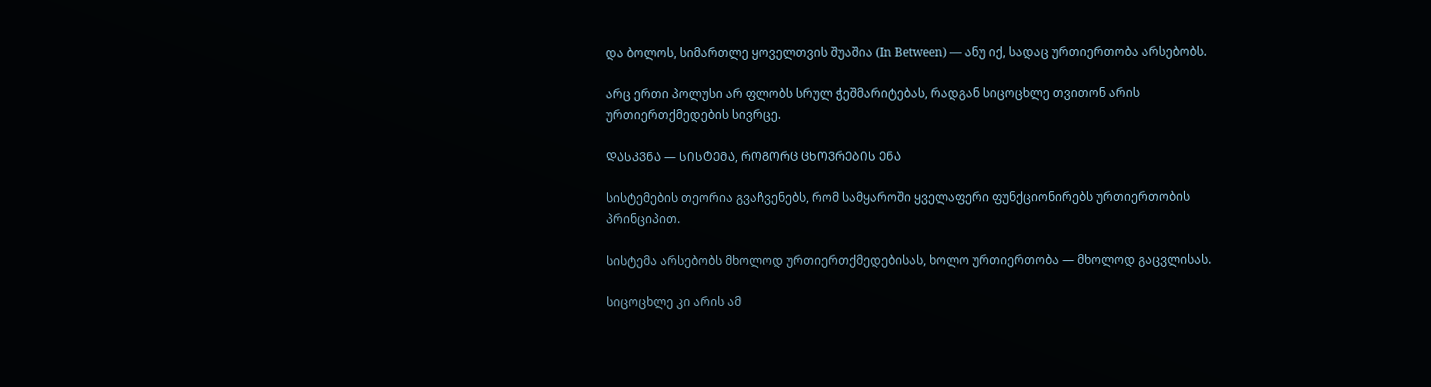და ბოლოს, სიმართლე ყოველთვის შუაშია (In Between) — ანუ იქ, სადაც ურთიერთობა არსებობს.

არც ერთი პოლუსი არ ფლობს სრულ ჭეშმარიტებას, რადგან სიცოცხლე თვითონ არის ურთიერთქმედების სივრცე.

ᲓᲐᲡᲙᲕᲜᲐ — ᲡᲘᲡᲢᲔᲛᲐ, ᲠᲝᲒᲝᲠᲪ ᲪᲮᲝᲕᲠᲔᲑᲘᲡ ᲔᲜᲐ

სისტემების თეორია გვაჩვენებს, რომ სამყაროში ყველაფერი ფუნქციონირებს ურთიერთობის პრინციპით.

სისტემა არსებობს მხოლოდ ურთიერთქმედებისას, ხოლო ურთიერთობა — მხოლოდ გაცვლისას.

სიცოცხლე კი არის ამ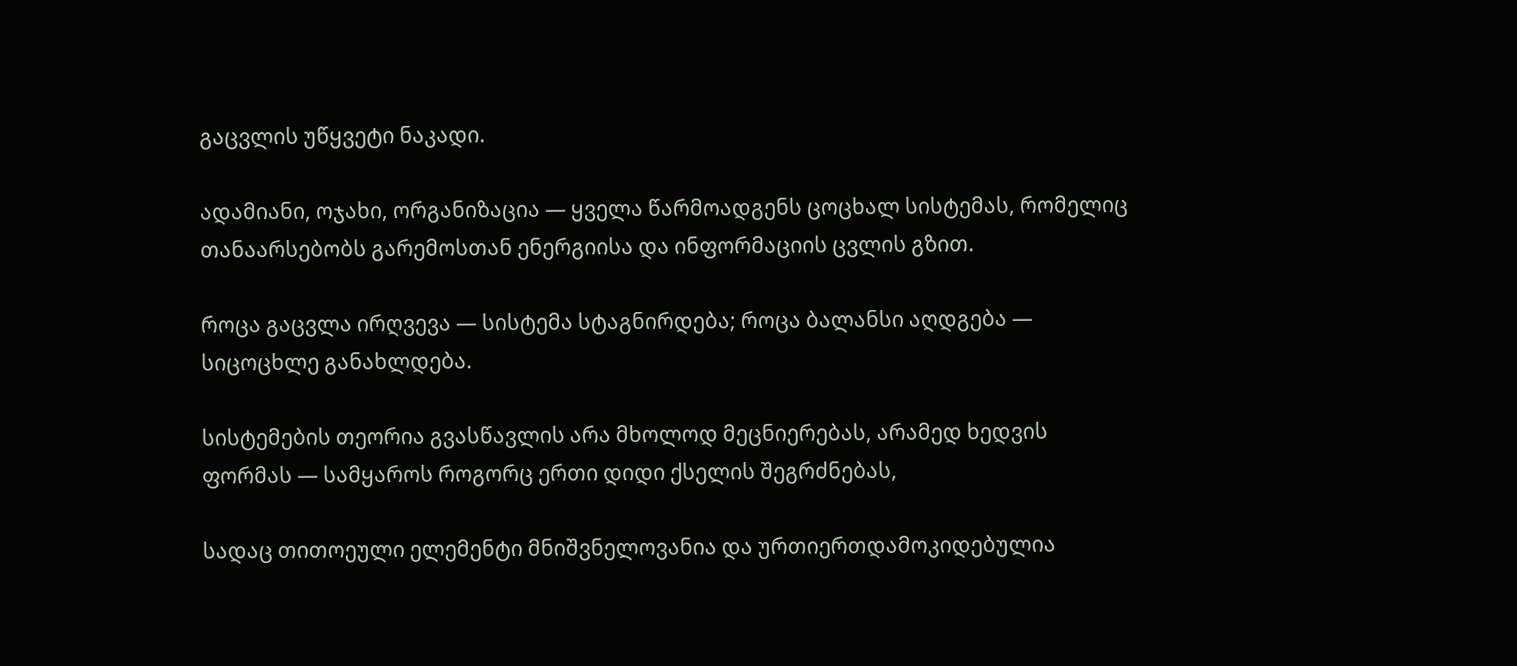გაცვლის უწყვეტი ნაკადი.

ადამიანი, ოჯახი, ორგანიზაცია — ყველა წარმოადგენს ცოცხალ სისტემას, რომელიც თანაარსებობს გარემოსთან ენერგიისა და ინფორმაციის ცვლის გზით.

როცა გაცვლა ირღვევა — სისტემა სტაგნირდება; როცა ბალანსი აღდგება — სიცოცხლე განახლდება.

სისტემების თეორია გვასწავლის არა მხოლოდ მეცნიერებას, არამედ ხედვის ფორმას — სამყაროს როგორც ერთი დიდი ქსელის შეგრძნებას,

სადაც თითოეული ელემენტი მნიშვნელოვანია და ურთიერთდამოკიდებულია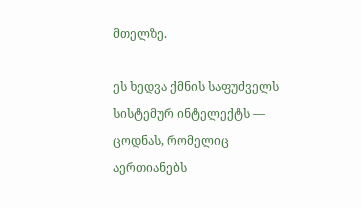მთელზე.

ეს ხედვა ქმნის საფუძველს სისტემურ ინტელექტს — ცოდნას, რომელიც აერთიანებს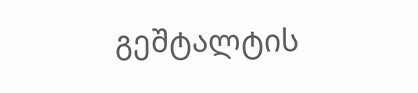გეშტალტის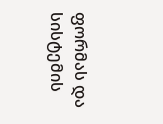ფორმას და სისტემის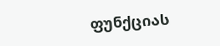ფუნქციას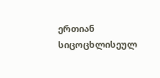ერთიან სიცოცხლისეულ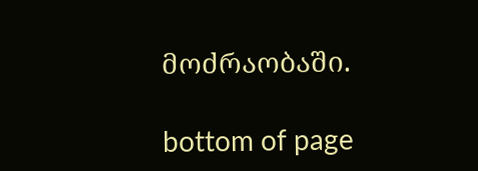მოძრაობაში.

bottom of page